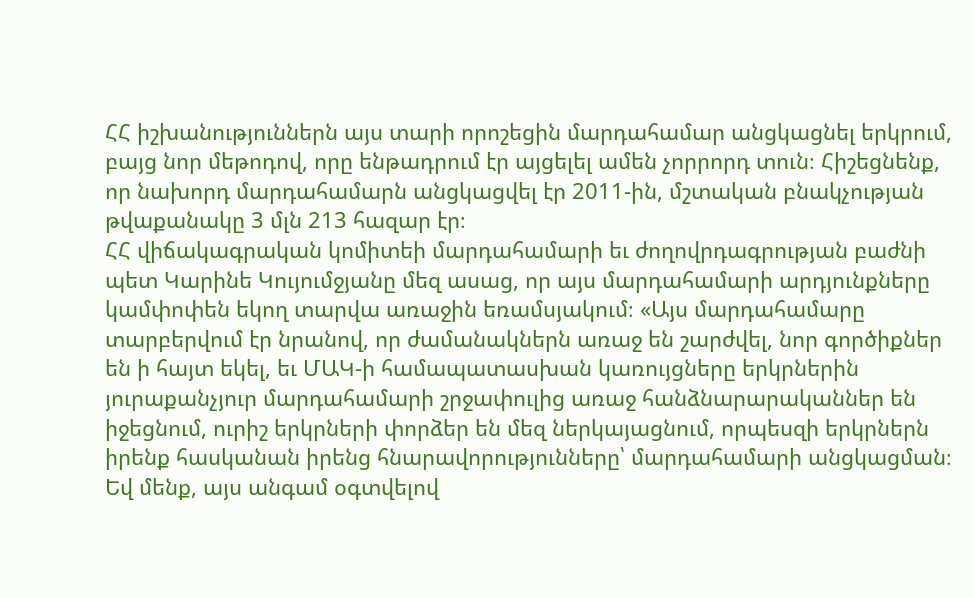ՀՀ իշխանություններն այս տարի որոշեցին մարդահամար անցկացնել երկրում, բայց նոր մեթոդով, որը ենթադրում էր այցելել ամեն չորրորդ տուն։ Հիշեցնենք, որ նախորդ մարդահամարն անցկացվել էր 2011-ին, մշտական բնակչության թվաքանակը 3 մլն 213 հազար էր։
ՀՀ վիճակագրական կոմիտեի մարդահամարի եւ ժողովրդագրության բաժնի պետ Կարինե Կույումջյանը մեզ ասաց, որ այս մարդահամարի արդյունքները կամփոփեն եկող տարվա առաջին եռամսյակում։ «Այս մարդահամարը տարբերվում էր նրանով, որ ժամանակներն առաջ են շարժվել, նոր գործիքներ են ի հայտ եկել, եւ ՄԱԿ-ի համապատասխան կառույցները երկրներին յուրաքանչյուր մարդահամարի շրջափուլից առաջ հանձնարարականներ են իջեցնում, ուրիշ երկրների փորձեր են մեզ ներկայացնում, որպեսզի երկրներն իրենք հասկանան իրենց հնարավորությունները՝ մարդահամարի անցկացման։ Եվ մենք, այս անգամ օգտվելով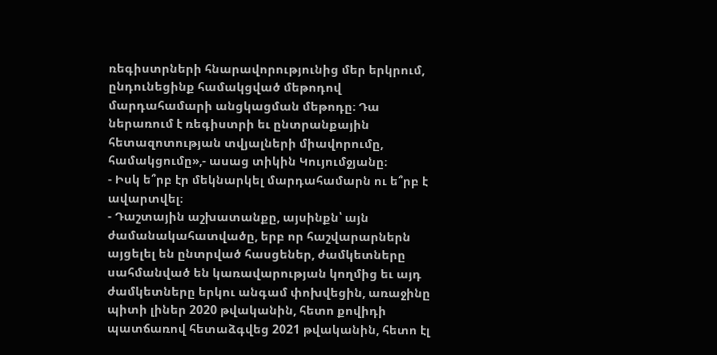ռեգիստրների հնարավորությունից մեր երկրում, ընդունեցինք համակցված մեթոդով մարդահամարի անցկացման մեթոդը։ Դա ներառում է ռեգիստրի եւ ընտրանքային հետազոտության տվյալների միավորումը, համակցումը»,- ասաց տիկին Կույումջյանը։
- Իսկ ե՞րբ էր մեկնարկել մարդահամարն ու ե՞րբ է ավարտվել։
- Դաշտային աշխատանքը, այսինքն՝ այն ժամանակահատվածը, երբ որ հաշվարարներն այցելել են ընտրված հասցեներ, ժամկետները սահմանված են կառավարության կողմից եւ այդ ժամկետները երկու անգամ փոխվեցին, առաջինը պիտի լիներ 2020 թվականին, հետո քովիդի պատճառով հետաձգվեց 2021 թվականին, հետո էլ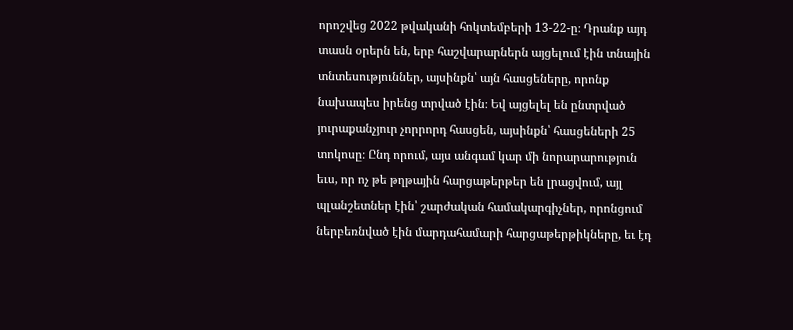որոշվեց 2022 թվականի հոկտեմբերի 13-22-ը։ Դրանք այդ տասն օրերն են, երբ հաշվարարներն այցելում էին տնային տնտեսություններ, այսինքն՝ այն հասցեները, որոնք նախապես իրենց տրված էին։ Եվ այցելել են ընտրված յուրաքանչյուր չորրորդ հասցեն, այսինքն՝ հասցեների 25 տոկոսը։ Ընդ որում, այս անգամ կար մի նորարարություն եւս, որ ոչ թե թղթային հարցաթերթեր են լրացվում, այլ պլանշետներ էին՝ շարժական համակարգիչներ, որոնցում ներբեռնված էին մարդահամարի հարցաթերթիկները, եւ էդ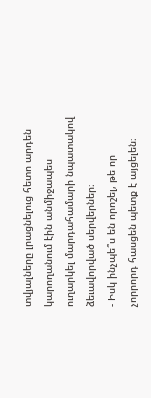տվյալները լրացնելուց հետո արդեն կարողանում էին անմիջապես ուղարկել մարդահամարի նպատակով ձեւավորված սերվերներ։
- Իսկ ինչպե՞ս են որոշել, թե որ չորրորդ հասցեն պետք է այցելեն։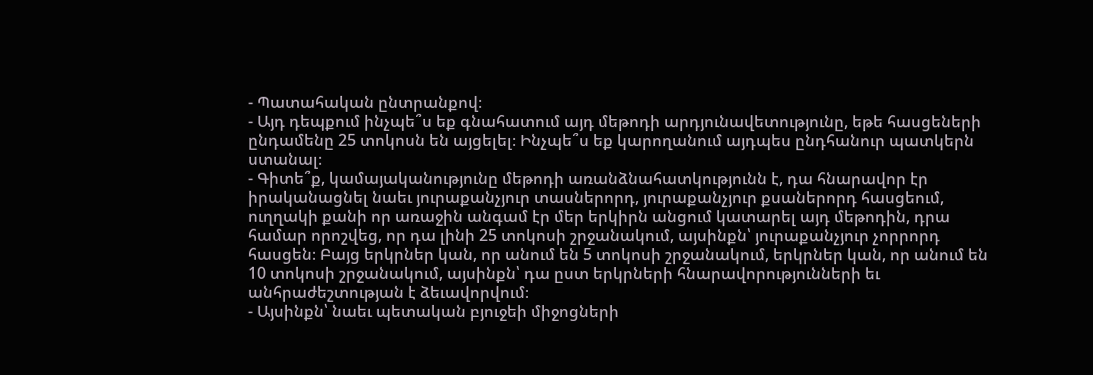- Պատահական ընտրանքով։
- Այդ դեպքում ինչպե՞ս եք գնահատում այդ մեթոդի արդյունավետությունը, եթե հասցեների ընդամենը 25 տոկոսն են այցելել։ Ինչպե՞ս եք կարողանում այդպես ընդհանուր պատկերն ստանալ։
- Գիտե՞ք, կամայականությունը մեթոդի առանձնահատկությունն է, դա հնարավոր էր իրականացնել նաեւ յուրաքանչյուր տասներորդ, յուրաքանչյուր քսաներորդ հասցեում, ուղղակի քանի որ առաջին անգամ էր մեր երկիրն անցում կատարել այդ մեթոդին, դրա համար որոշվեց, որ դա լինի 25 տոկոսի շրջանակում, այսինքն՝ յուրաքանչյուր չորրորդ հասցեն։ Բայց երկրներ կան, որ անում են 5 տոկոսի շրջանակում, երկրներ կան, որ անում են 10 տոկոսի շրջանակում, այսինքն՝ դա ըստ երկրների հնարավորությունների եւ անհրաժեշտության է ձեւավորվում։
- Այսինքն՝ նաեւ պետական բյուջեի միջոցների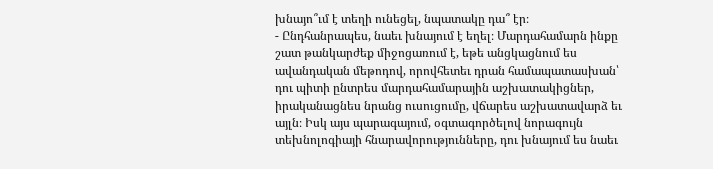խնայո՞ւմ է տեղի ունեցել, նպատակը դա՞ էր։
- Ընդհանրապես, նաեւ խնայում է եղել։ Մարդահամարն ինքը շատ թանկարժեք միջոցառում է, եթե անցկացնում ես ավանդական մեթոդով, որովհետեւ դրան համապատասխան՝ դու պիտի ընտրես մարդահամարային աշխատակիցներ, իրականացնես նրանց ուսուցումը, վճարես աշխատավարձ եւ այլն։ Իսկ այս պարագայում, օգտագործելով նորագույն տեխնոլոգիայի հնարավորությունները, դու խնայում ես նաեւ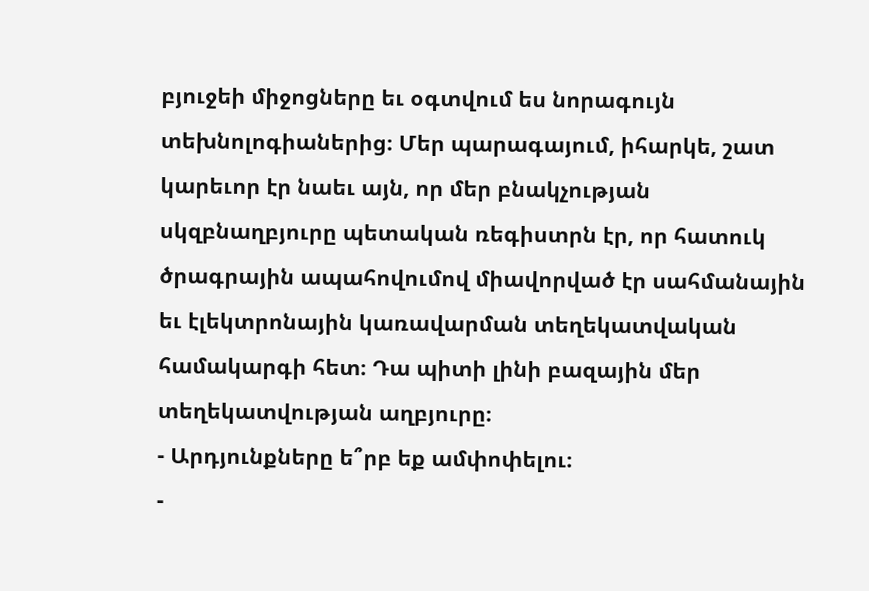բյուջեի միջոցները եւ օգտվում ես նորագույն տեխնոլոգիաներից։ Մեր պարագայում, իհարկե, շատ կարեւոր էր նաեւ այն, որ մեր բնակչության սկզբնաղբյուրը պետական ռեգիստրն էր, որ հատուկ ծրագրային ապահովումով միավորված էր սահմանային եւ էլեկտրոնային կառավարման տեղեկատվական համակարգի հետ։ Դա պիտի լինի բազային մեր տեղեկատվության աղբյուրը։
- Արդյունքները ե՞րբ եք ամփոփելու։
-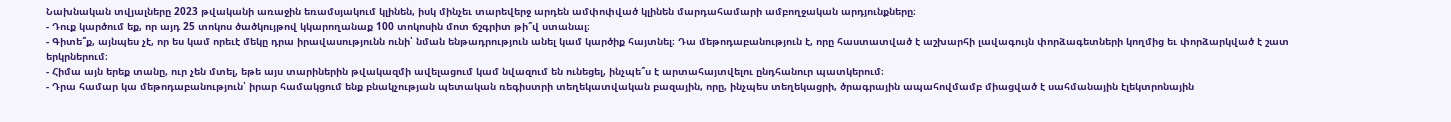Նախնական տվյալները 2023 թվականի առաջին եռամսյակում կլինեն, իսկ մինչեւ տարեվերջ արդեն ամփոփված կլինեն մարդահամարի ամբողջական արդյունքները։
- Դուք կարծում եք, որ այդ 25 տոկոս ծածկույթով կկարողանաք 100 տոկոսին մոտ ճշգրիտ թի՞վ ստանալ։
- Գիտե՞ք, այնպես չէ, որ ես կամ որեւէ մեկը դրա իրավասությունն ունի՝ նման ենթադրություն անել կամ կարծիք հայտնել։ Դա մեթոդաբանություն է, որը հաստատված է աշխարհի լավագույն փորձագետների կողմից եւ փորձարկված է շատ երկրներում։
- Հիմա այն երեք տանը, ուր չեն մտել, եթե այս տարիներին թվակազմի ավելացում կամ նվազում են ունեցել, ինչպե՞ս է արտահայտվելու ընդհանուր պատկերում։
- Դրա համար կա մեթոդաբանություն՝ իրար համակցում ենք բնակչության պետական ռեգիստրի տեղեկատվական բազային, որը, ինչպես տեղեկացրի, ծրագրային ապահովմամբ միացված է սահմանային էլեկտրոնային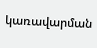կառավարման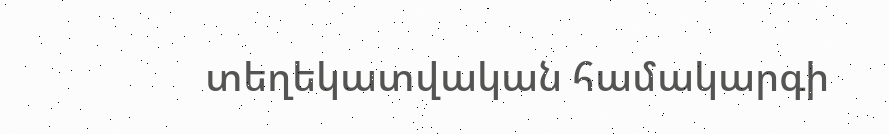տեղեկատվական համակարգի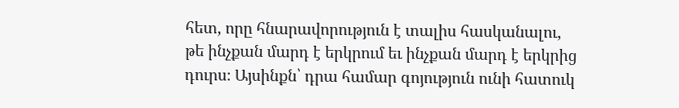հետ, որը հնարավորություն է տալիս հասկանալու, թե ինչքան մարդ է երկրում եւ ինչքան մարդ է երկրից դուրս։ Այսինքն՝ դրա համար գոյություն ունի հատուկ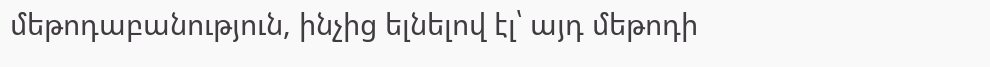մեթոդաբանություն, ինչից ելնելով էլ՝ այդ մեթոդի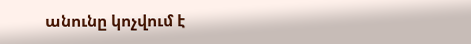անունը կոչվում է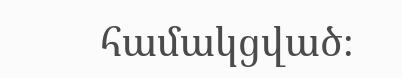համակցված։